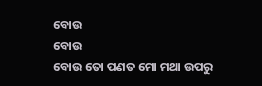ବୋଉ
ବୋଉ
ବୋଉ ତୋ ପଣତ ମୋ ମଥା ଉପରୁ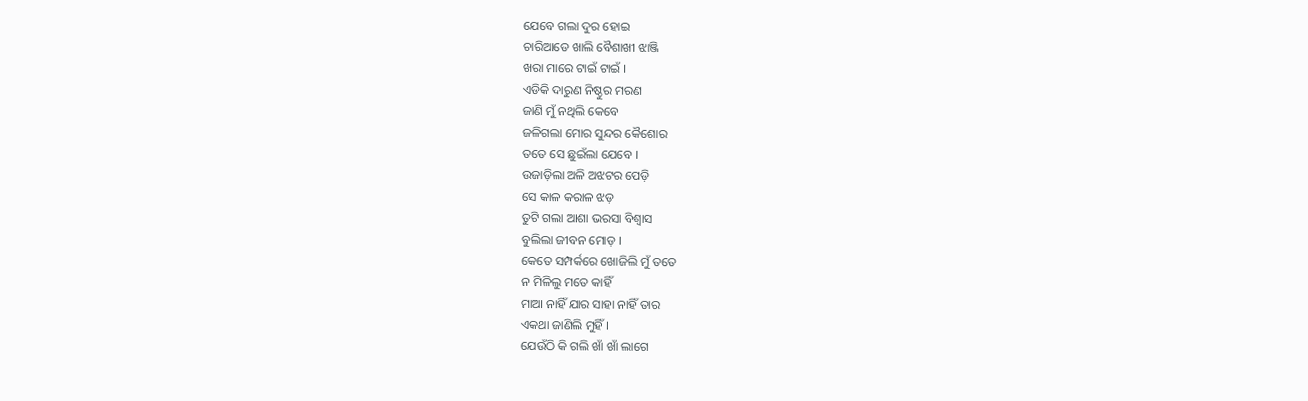ଯେବେ ଗଲା ଦୁର ହୋଇ
ଚାରିଆଡେ ଖାଲି ବୈଶାଖୀ ଝାଞ୍ଜି
ଖରା ମାରେ ଟାଇଁ ଟାଇଁ ।
ଏଡିକି ଦାରୁଣ ନିଷ୍ଠୁର ମରଣ
ଜାଣି ମୁଁ ନଥିଲି କେବେ
ଜଳିଗଲା ମୋର ସୁନ୍ଦର କୈଶୋର
ତତେ ସେ ଛୁଇଁଲା ଯେବେ ।
ଉଜାଡ଼ିଲା ଅଳି ଅଝଟର ପେଡ଼ି
ସେ କାଳ କରାଳ ଝଡ଼
ତୁଟି ଗଲା ଆଶା ଭରସା ବିଶ୍ୱାସ
ବୁଲିଲା ଜୀବନ ମୋଡ଼ ।
କେତେ ସମ୍ପର୍କରେ ଖୋଜିଲି ମୁଁ ତତେ
ନ ମିଳିଲୁ ମତେ କାହିଁ
ମାଆ ନାହିଁ ଯାର ସାହା ନାହିଁ ତାର
ଏକଥା ଜାଣିଲି ମୁହିଁ ।
ଯେଉଁଠି କି ଗଲି ଖାଁ ଖାଁ ଲାଗେ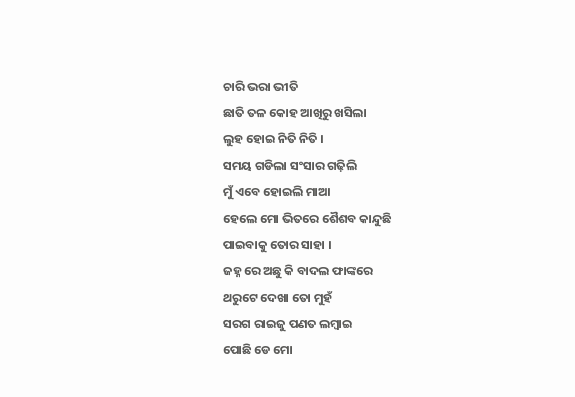ଚାରି ଭରା ଭୀତି
ଛାତି ତଳ କୋହ ଆଖିରୁ ଖସିଲା
ଲୁହ ହୋଇ ନିତି ନିତି ।
ସମୟ ଗଡିଲା ସଂସାର ଗଢ଼ିଲି
ମୁଁ ଏବେ ହୋଇଲି ମାଆ
ହେଲେ ମୋ ଭିତରେ ଶୈଶବ କାନ୍ଦୁଛି
ପାଇବାକୁ ତୋର ସାହା ।
ଜହ୍ନ ରେ ଅଛୁ କି ବାଦଲ ଫାଙ୍କରେ
ଥରୁଟେ ଦେଖା ତୋ ମୁହଁ
ସରଗ ରାଇଜୁ ପଣତ ଲମ୍ବାଇ
ପୋଛି ଡେ ମୋ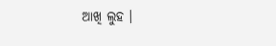ଆଖି ଲୁହ ।